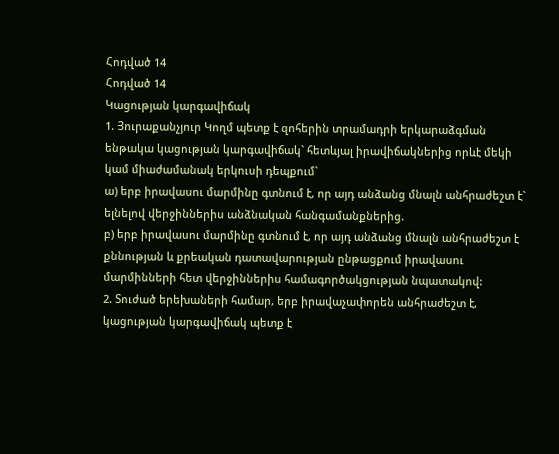Հոդված 14
Հոդված 14
Կացության կարգավիճակ
1. Յուրաքանչյուր Կողմ պետք է զոհերին տրամադրի երկարաձգման ենթակա կացության կարգավիճակ` հետևյալ իրավիճակներից որևէ մեկի կամ միաժամանակ երկուսի դեպքում`
ա) երբ իրավասու մարմինը գտնում է, որ այդ անձանց մնալն անհրաժեշտ է` ելնելով վերջիններիս անձնական հանգամանքներից.
բ) երբ իրավասու մարմինը գտնում է, որ այդ անձանց մնալն անհրաժեշտ է քննության և քրեական դատավարության ընթացքում իրավասու մարմինների հետ վերջիններիս համագործակցության նպատակով:
2. Տուժած երեխաների համար, երբ իրավաչափորեն անհրաժեշտ է, կացության կարգավիճակ պետք է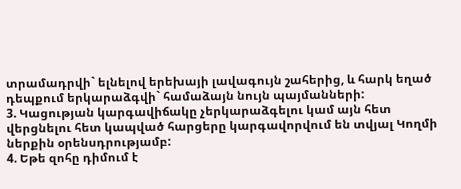տրամադրվի` ելնելով երեխայի լավագույն շահերից, և հարկ եղած դեպքում երկարաձգվի` համաձայն նույն պայմանների:
3. Կացության կարգավիճակը չերկարաձգելու կամ այն հետ վերցնելու հետ կապված հարցերը կարգավորվում են տվյալ Կողմի ներքին օրենսդրությամբ:
4. Եթե զոհը դիմում է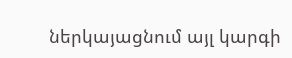ներկայացնում այլ կարգի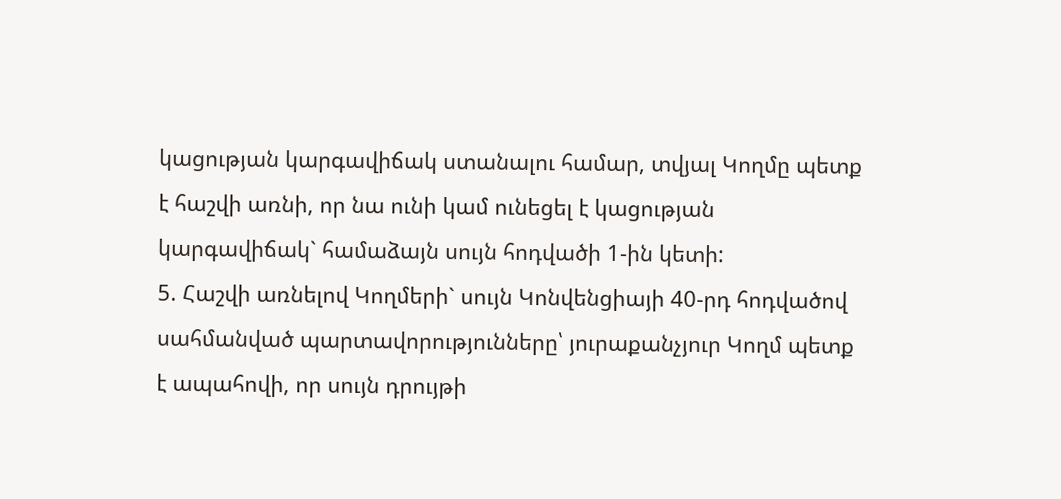կացության կարգավիճակ ստանալու համար, տվյալ Կողմը պետք է հաշվի առնի, որ նա ունի կամ ունեցել է կացության կարգավիճակ` համաձայն սույն հոդվածի 1-ին կետի:
5. Հաշվի առնելով Կողմերի` սույն Կոնվենցիայի 40-րդ հոդվածով սահմանված պարտավորությունները՝ յուրաքանչյուր Կողմ պետք է ապահովի, որ սույն դրույթի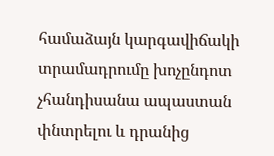համաձայն կարգավիճակի տրամադրումը խոչընդոտ չհանդիսանա ապաստան փնտրելու և դրանից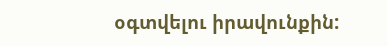օգտվելու իրավունքին: